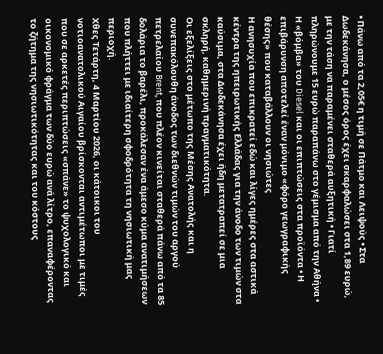• Πάνω από τα 2,05€ η τιμή σε Πάτμο και Λειψούς • Στα Δωδεκάνησα, ο μέσος όρος έχει σκαρφαλώσει στα 1,89 ευρώ, με την τάση να παραμένει σταθερά αυξητική • Γιατί πληρώνουμε 15 ευρώ παραπάνω στο γέμισμα από την Αθήνα • Η «βόμβα» του Diesel και οι επιπτώσεις στα προϊόντα • Η επιβάρυνση αποτελεί έναν μόνιμο «φόρο γεωγραφικής θέσης» που καταβάλλουν οι νησιώτες
Η ανησυχία που επικρατεί εδώ και λίγες ημέρες στα αστικά κέντρα της ηπειρωτικής Ελλάδας για την άνοδο των τιμών στα καύσιμα, στα Δωδεκάνησα έχει ήδη μετατραπεί σε μια σκληρή, καθημερινή πραγματικότητα.
Οι εξελίξεις στο μέτωπο της Μέσης Ανατολής και η συνεπακόλουθη άνοδος των διεθνών τιμών του αργού πετρελαίου Brent, που πλέον κινείται σταθερά πάνω από τα 85 δολάρια το βαρέλι, προκάλεσαν ένα άμεσο κύμα ανατιμήσεων που πλήττει με ιδιαίτερη σφοδρότητα τη νησιωτική μας περιοχή.
Χθες Τετάρτη, 4 Μαρτίου 2026, οι κάτοικοι του νοτιοανατολικού Αιγαίου βρίσκονται αντιμέτωποι με τιμές που σε αρκετές περιπτώσεις «σπάνε» το ψυχολογικό και οικονομικό φράγμα των δύο ευρώ ανά λίτρο, επαναφέροντας το ζήτημα της νησιωτικότητας και του κόστους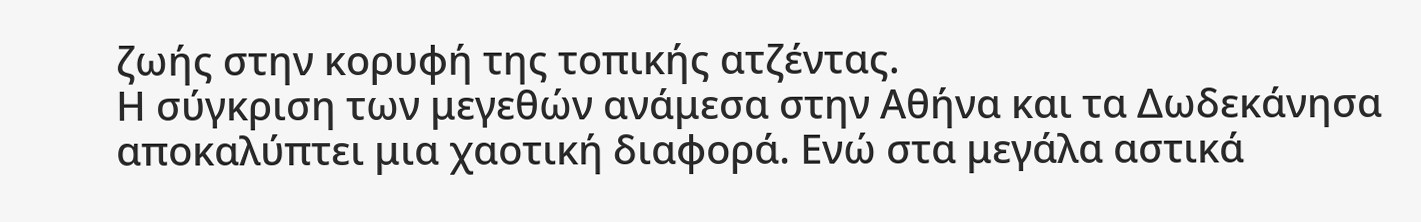ζωής στην κορυφή της τοπικής ατζέντας.
Η σύγκριση των μεγεθών ανάμεσα στην Αθήνα και τα Δωδεκάνησα αποκαλύπτει μια χαοτική διαφορά. Ενώ στα μεγάλα αστικά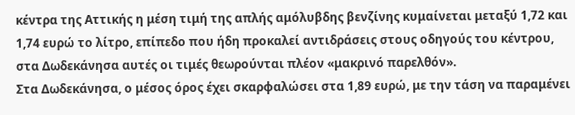κέντρα της Αττικής η μέση τιμή της απλής αμόλυβδης βενζίνης κυμαίνεται μεταξύ 1,72 και 1,74 ευρώ το λίτρο, επίπεδο που ήδη προκαλεί αντιδράσεις στους οδηγούς του κέντρου, στα Δωδεκάνησα αυτές οι τιμές θεωρούνται πλέον «μακρινό παρελθόν».
Στα Δωδεκάνησα, ο μέσος όρος έχει σκαρφαλώσει στα 1,89 ευρώ, με την τάση να παραμένει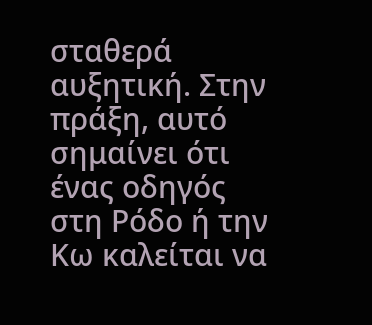σταθερά αυξητική. Στην πράξη, αυτό σημαίνει ότι ένας οδηγός στη Ρόδο ή την Κω καλείται να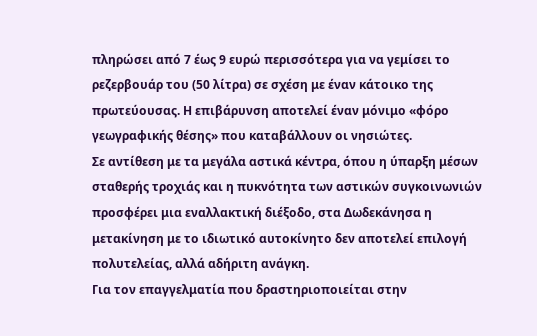πληρώσει από 7 έως 9 ευρώ περισσότερα για να γεμίσει το ρεζερβουάρ του (50 λίτρα) σε σχέση με έναν κάτοικο της πρωτεύουσας. Η επιβάρυνση αποτελεί έναν μόνιμο «φόρο γεωγραφικής θέσης» που καταβάλλουν οι νησιώτες.
Σε αντίθεση με τα μεγάλα αστικά κέντρα, όπου η ύπαρξη μέσων σταθερής τροχιάς και η πυκνότητα των αστικών συγκοινωνιών προσφέρει μια εναλλακτική διέξοδο, στα Δωδεκάνησα η μετακίνηση με το ιδιωτικό αυτοκίνητο δεν αποτελεί επιλογή πολυτελείας, αλλά αδήριτη ανάγκη.
Για τον επαγγελματία που δραστηριοποιείται στην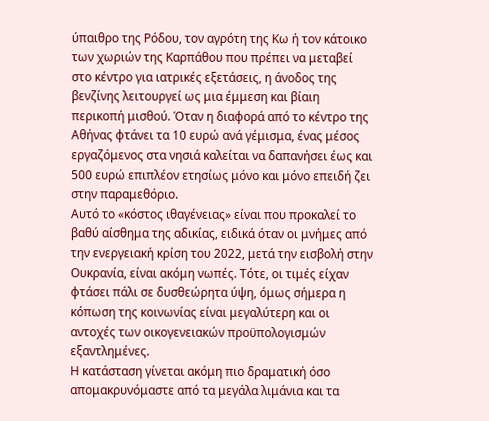ύπαιθρο της Ρόδου, τον αγρότη της Κω ή τον κάτοικο των χωριών της Καρπάθου που πρέπει να μεταβεί στο κέντρο για ιατρικές εξετάσεις, η άνοδος της βενζίνης λειτουργεί ως μια έμμεση και βίαιη περικοπή μισθού. Όταν η διαφορά από το κέντρο της Αθήνας φτάνει τα 10 ευρώ ανά γέμισμα, ένας μέσος εργαζόμενος στα νησιά καλείται να δαπανήσει έως και 500 ευρώ επιπλέον ετησίως μόνο και μόνο επειδή ζει στην παραμεθόριο.
Αυτό το «κόστος ιθαγένειας» είναι που προκαλεί το βαθύ αίσθημα της αδικίας, ειδικά όταν οι μνήμες από την ενεργειακή κρίση του 2022, μετά την εισβολή στην Ουκρανία, είναι ακόμη νωπές. Τότε, οι τιμές είχαν φτάσει πάλι σε δυσθεώρητα ύψη, όμως σήμερα η κόπωση της κοινωνίας είναι μεγαλύτερη και οι αντοχές των οικογενειακών προϋπολογισμών εξαντλημένες.
Η κατάσταση γίνεται ακόμη πιο δραματική όσο απομακρυνόμαστε από τα μεγάλα λιμάνια και τα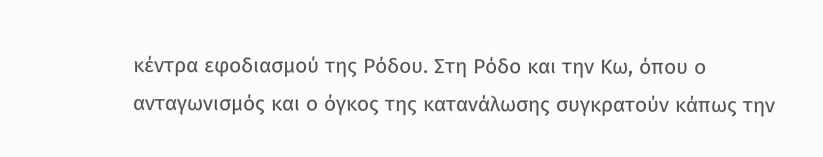κέντρα εφοδιασμού της Ρόδου. Στη Ρόδο και την Κω, όπου ο ανταγωνισμός και ο όγκος της κατανάλωσης συγκρατούν κάπως την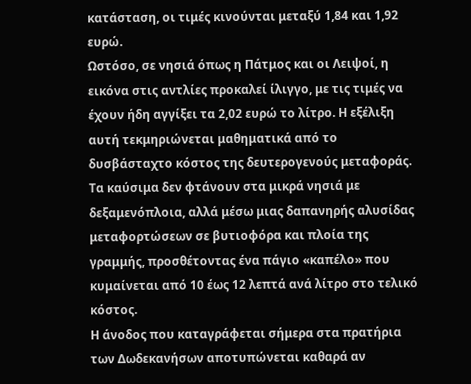κατάσταση, οι τιμές κινούνται μεταξύ 1,84 και 1,92 ευρώ.
Ωστόσο, σε νησιά όπως η Πάτμος και οι Λειψοί, η εικόνα στις αντλίες προκαλεί ίλιγγο, με τις τιμές να έχουν ήδη αγγίξει τα 2,02 ευρώ το λίτρο. Η εξέλιξη αυτή τεκμηριώνεται μαθηματικά από το δυσβάσταχτο κόστος της δευτερογενούς μεταφοράς. Τα καύσιμα δεν φτάνουν στα μικρά νησιά με δεξαμενόπλοια, αλλά μέσω μιας δαπανηρής αλυσίδας μεταφορτώσεων σε βυτιοφόρα και πλοία της γραμμής, προσθέτοντας ένα πάγιο «καπέλο» που κυμαίνεται από 10 έως 12 λεπτά ανά λίτρο στο τελικό κόστος.
Η άνοδος που καταγράφεται σήμερα στα πρατήρια των Δωδεκανήσων αποτυπώνεται καθαρά αν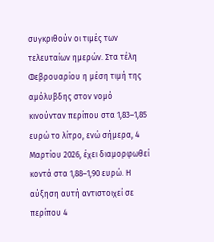συγκριθούν οι τιμές των τελευταίων ημερών. Στα τέλη Φεβρουαρίου η μέση τιμή της αμόλυβδης στον νομό κινούνταν περίπου στα 1,83–1,85 ευρώ το λίτρο, ενώ σήμερα, 4 Μαρτίου 2026, έχει διαμορφωθεί κοντά στα 1,88–1,90 ευρώ. Η αύξηση αυτή αντιστοιχεί σε περίπου 4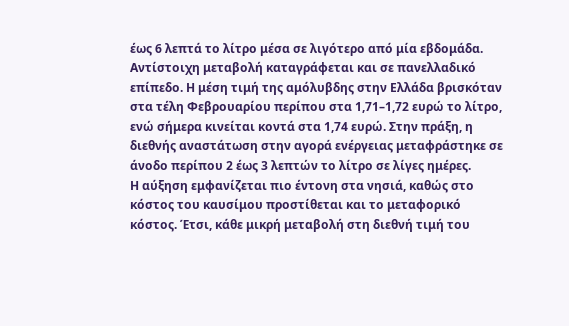έως 6 λεπτά το λίτρο μέσα σε λιγότερο από μία εβδομάδα.
Αντίστοιχη μεταβολή καταγράφεται και σε πανελλαδικό επίπεδο. Η μέση τιμή της αμόλυβδης στην Ελλάδα βρισκόταν στα τέλη Φεβρουαρίου περίπου στα 1,71–1,72 ευρώ το λίτρο, ενώ σήμερα κινείται κοντά στα 1,74 ευρώ. Στην πράξη, η διεθνής αναστάτωση στην αγορά ενέργειας μεταφράστηκε σε άνοδο περίπου 2 έως 3 λεπτών το λίτρο σε λίγες ημέρες.
Η αύξηση εμφανίζεται πιο έντονη στα νησιά, καθώς στο κόστος του καυσίμου προστίθεται και το μεταφορικό κόστος. Έτσι, κάθε μικρή μεταβολή στη διεθνή τιμή του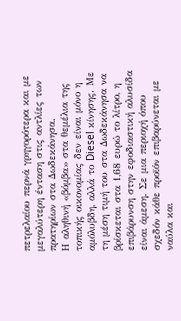πετρελαίου περνά γρηγορότερα και με μεγαλύτερη ένταση στις αντλίες των πρατηρίων στα Δωδεκάνησα.
Η αληθινή «βόμβα» στα θεμέλια της τοπικής οικονομίας δεν είναι μόνο η αμόλυβδη, αλλά το Diesel κίνησης. Με τη μέση τιμή του στα Δωδεκάνησα να βρίσκεται στα 1,68 ευρώ το λίτρο, η επιβάρυνση στην εφοδιαστική αλυσίδα είναι άμεση. Σε μια περιοχή όπου σχεδόν κάθε προϊόν επιβαρύνεται με ναύλα και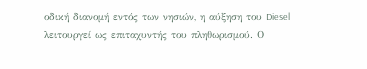οδική διανομή εντός των νησιών, η αύξηση του Diesel λειτουργεί ως επιταχυντής του πληθωρισμού. Ο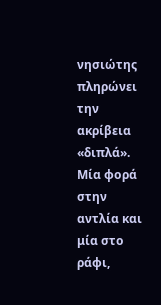νησιώτης πληρώνει την ακρίβεια «διπλά». Μία φορά στην αντλία και μία στο ράφι,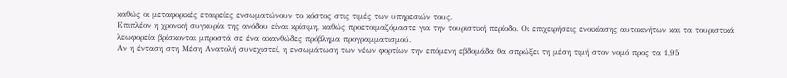καθώς οι μεταφορικές εταιρείες ενσωματώνουν το κόστος στις τιμές των υπηρεσιών τους.
Επιπλέον η χρονική συγκυρία της ανόδου είναι κρίσιμη, καθώς προετοιμαζόμαστε για την τουριστική περίοδο. Οι επιχειρήσεις ενοικίασης αυτοκινήτων και τα τουριστικά λεωφορεία βρίσκονται μπροστά σε ένα ακανθώδες πρόβλημα προγραμματισμού.
Αν η ένταση στη Μέση Ανατολή συνεχιστεί, η ενσωμάτωση των νέων φορτίων την επόμενη εβδομάδα θα σπρώξει τη μέση τιμή στον νομό προς τα 1,95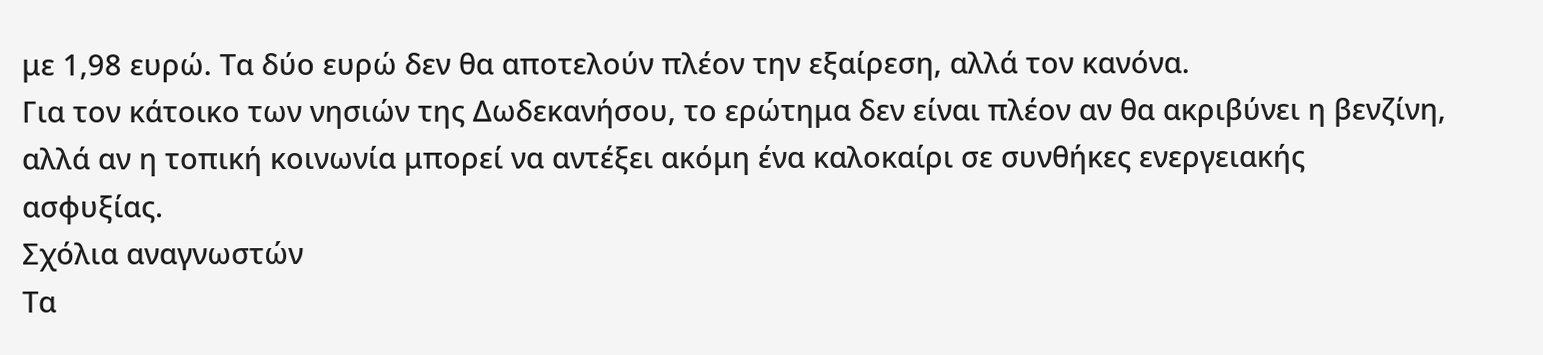με 1,98 ευρώ. Τα δύο ευρώ δεν θα αποτελούν πλέον την εξαίρεση, αλλά τον κανόνα.
Για τον κάτοικο των νησιών της Δωδεκανήσου, το ερώτημα δεν είναι πλέον αν θα ακριβύνει η βενζίνη, αλλά αν η τοπική κοινωνία μπορεί να αντέξει ακόμη ένα καλοκαίρι σε συνθήκες ενεργειακής ασφυξίας.
Σχόλια αναγνωστών
Τα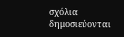σχόλια δημοσιεύονται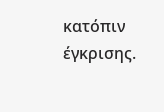κατόπιν έγκρισης.